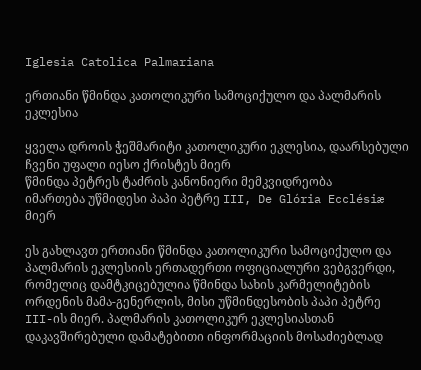Iglesia Catolica Palmariana

ერთიანი წმინდა კათოლიკური სამოციქულო და პალმარის ეკლესია

ყველა დროის ჭეშმარიტი კათოლიკური ეკლესია, დაარსებული ჩვენი უფალი იესო ქრისტეს მიერ
წმინდა პეტრეს ტაძრის კანონიერი მემკვიდრეობა
იმართება უწმიდესი პაპი პეტრე III, De Glória Ecclésiæ მიერ

ეს გახლავთ ერთიანი წმინდა კათოლიკური სამოციქულო და პალმარის ეკლესიის ერთადერთი ოფიციალური ვებგვერდი, რომელიც დამტკიცებულია წმინდა სახის კარმელიტების ორდენის მამა-გენერლის, მისი უწმინდესობის პაპი პეტრე III-ის მიერ. პალმარის კათოლიკურ ეკლესიასთან დაკავშირებული დამატებითი ინფორმაციის მოსაძიებლად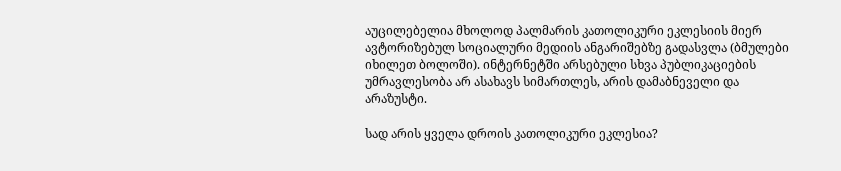აუცილებელია მხოლოდ პალმარის კათოლიკური ეკლესიის მიერ ავტორიზებულ სოციალური მედიის ანგარიშებზე გადასვლა (ბმულები იხილეთ ბოლოში). ინტერნეტში არსებული სხვა პუბლიკაციების უმრავლესობა არ ასახავს სიმართლეს, არის დამაბნეველი და არაზუსტი.

სად არის ყველა დროის კათოლიკური ეკლესია?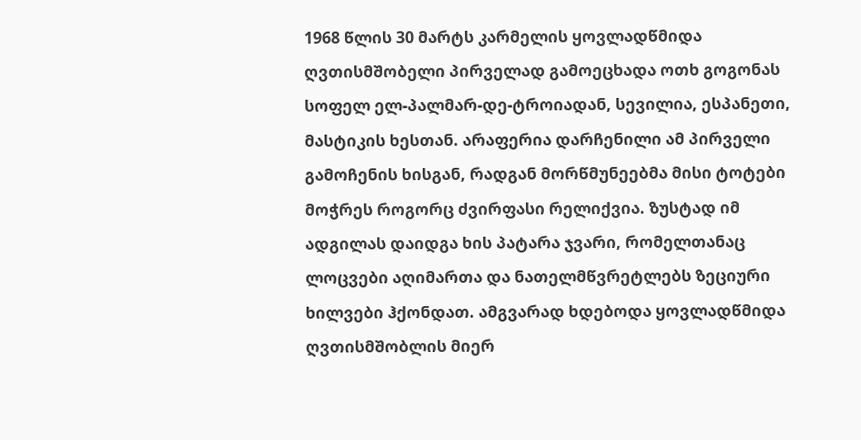1968 წლის 30 მარტს კარმელის ყოვლადწმიდა ღვთისმშობელი პირველად გამოეცხადა ოთხ გოგონას სოფელ ელ-პალმარ-დე-ტროიადან, სევილია, ესპანეთი, მასტიკის ხესთან. არაფერია დარჩენილი ამ პირველი გამოჩენის ხისგან, რადგან მორწმუნეებმა მისი ტოტები მოჭრეს როგორც ძვირფასი რელიქვია. ზუსტად იმ ადგილას დაიდგა ხის პატარა ჯვარი, რომელთანაც ლოცვები აღიმართა და ნათელმწვრეტლებს ზეციური ხილვები ჰქონდათ. ამგვარად ხდებოდა ყოვლადწმიდა ღვთისმშობლის მიერ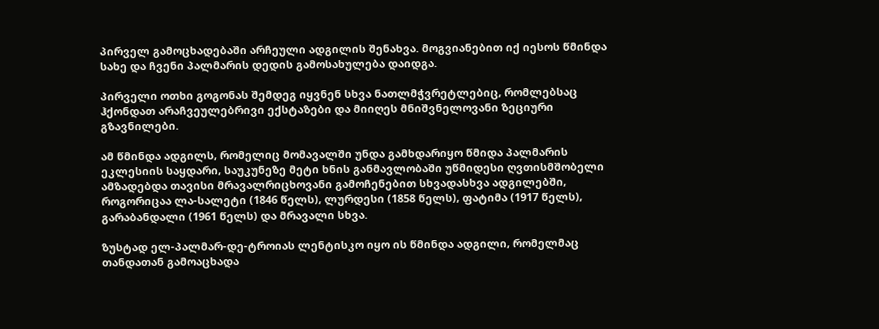პირველ გამოცხადებაში არჩეული ადგილის შენახვა. მოგვიანებით იქ იესოს წმინდა სახე და ჩვენი პალმარის დედის გამოსახულება დაიდგა.

პირველი ოთხი გოგონას შემდეგ იყვნენ სხვა ნათლმჭვრეტლებიც, რომლებსაც ჰქონდათ არაჩვეულებრივი ექსტაზები და მიიღეს მნიშვნელოვანი ზეციური გზავნილები.

ამ წმინდა ადგილს, რომელიც მომავალში უნდა გამხდარიყო წმიდა პალმარის ეკლესიის საყდარი, საუკუნეზე მეტი ხნის განმავლობაში უწმიდესი ღვთისმშობელი ამზადებდა თავისი მრავალრიცხოვანი გამოჩენებით სხვადასხვა ადგილებში, როგორიცაა ლა-სალეტი (1846 წელს), ლურდესი (1858 წელს), ფატიმა (1917 წელს), გარაბანდალი (1961 წელს) და მრავალი სხვა.

ზუსტად ელ-პალმარ-დე-ტროიას ლენტისკო იყო ის წმინდა ადგილი, რომელმაც თანდათან გამოაცხადა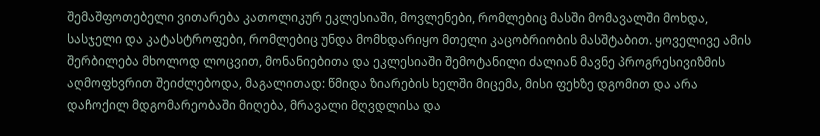შემაშფოთებელი ვითარება კათოლიკურ ეკლესიაში, მოვლენები, რომლებიც მასში მომავალში მოხდა, სასჯელი და კატასტროფები, რომლებიც უნდა მომხდარიყო მთელი კაცობრიობის მასშტაბით. ყოველივე ამის შერბილება მხოლოდ ლოცვით, მონანიებითა და ეკლესიაში შემოტანილი ძალიან მავნე პროგრესივიზმის აღმოფხვრით შეიძლებოდა, მაგალითად: წმიდა ზიარების ხელში მიცემა, მისი ფეხზე დგომით და არა დაჩოქილ მდგომარეობაში მიღება, მრავალი მღვდლისა და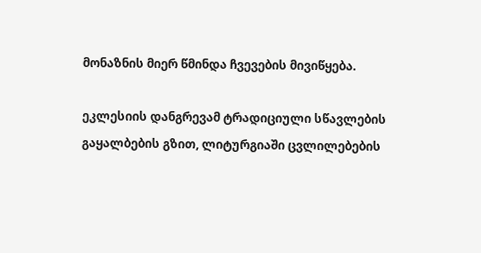მონაზნის მიერ წმინდა ჩვევების მივიწყება.

ეკლესიის დანგრევამ ტრადიციული სწავლების გაყალბების გზით, ლიტურგიაში ცვლილებების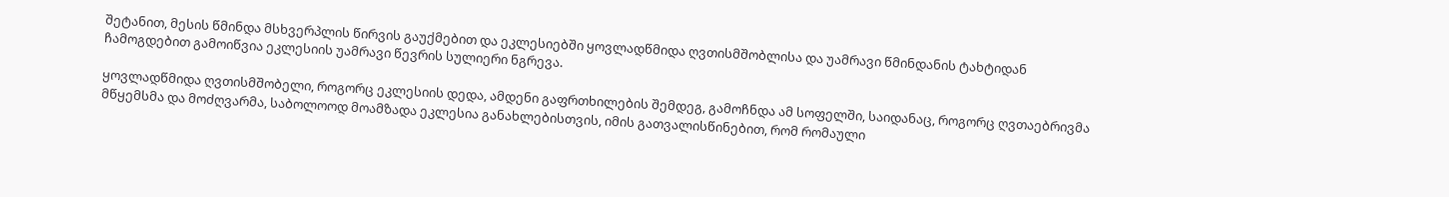შეტანით, მესის წმინდა მსხვერპლის წირვის გაუქმებით და ეკლესიებში ყოვლადწმიდა ღვთისმშობლისა და უამრავი წმინდანის ტახტიდან ჩამოგდებით გამოიწვია ეკლესიის უამრავი წევრის სულიერი ნგრევა.

ყოვლადწმიდა ღვთისმშობელი, როგორც ეკლესიის დედა, ამდენი გაფრთხილების შემდეგ, გამოჩნდა ამ სოფელში, საიდანაც, როგორც ღვთაებრივმა მწყემსმა და მოძღვარმა, საბოლოოდ მოამზადა ეკლესია განახლებისთვის, იმის გათვალისწინებით, რომ რომაული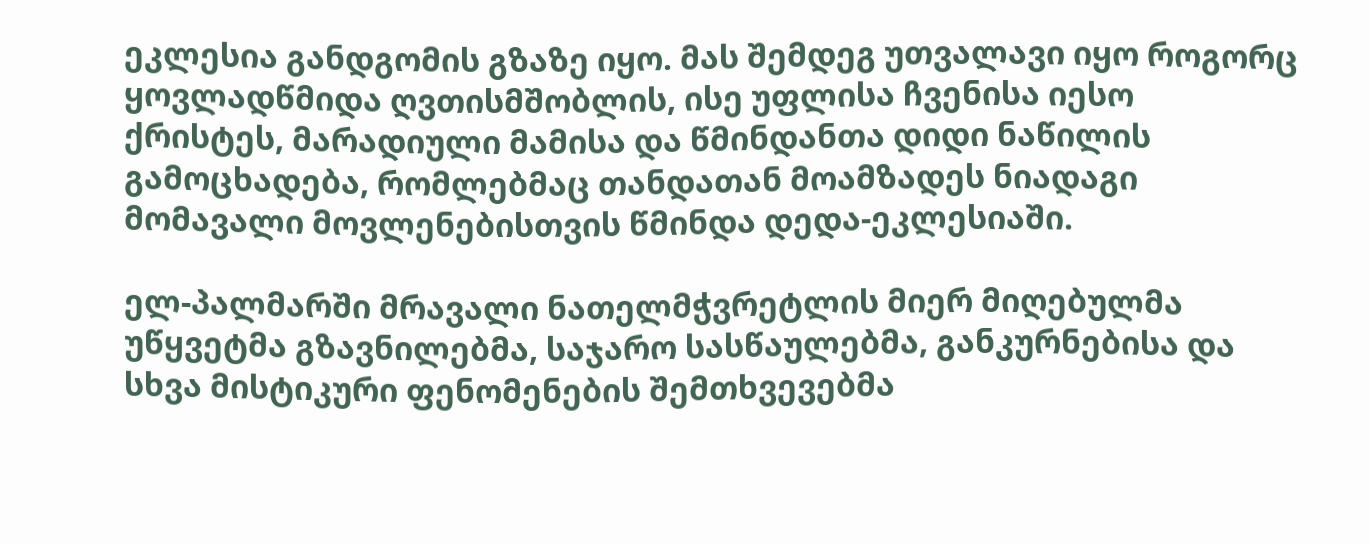ეკლესია განდგომის გზაზე იყო. მას შემდეგ უთვალავი იყო როგორც ყოვლადწმიდა ღვთისმშობლის, ისე უფლისა ჩვენისა იესო ქრისტეს, მარადიული მამისა და წმინდანთა დიდი ნაწილის გამოცხადება, რომლებმაც თანდათან მოამზადეს ნიადაგი მომავალი მოვლენებისთვის წმინდა დედა-ეკლესიაში.

ელ-პალმარში მრავალი ნათელმჭვრეტლის მიერ მიღებულმა უწყვეტმა გზავნილებმა, საჯარო სასწაულებმა, განკურნებისა და სხვა მისტიკური ფენომენების შემთხვევებმა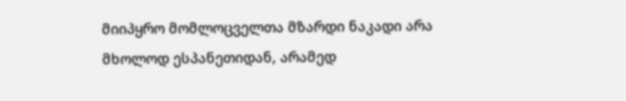მიიპყრო მომლოცველთა მზარდი ნაკადი არა მხოლოდ ესპანეთიდან, არამედ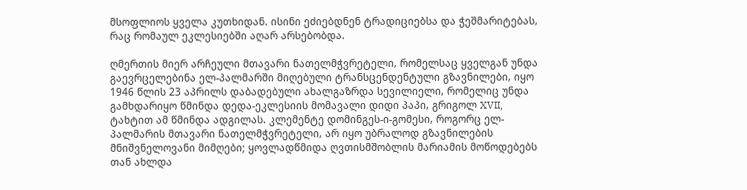მსოფლიოს ყველა კუთხიდან. ისინი ეძიებდნენ ტრადიციებსა და ჭეშმარიტებას, რაც რომაულ ეკლესიებში აღარ არსებობდა.

ღმერთის მიერ არჩეული მთავარი ნათელმჭვრეტელი, რომელსაც ყველგან უნდა გაევრცელებინა ელ-პალმარში მიღებული ტრანსცენდენტული გზავნილები, იყო 1946 წლის 23 აპრილს დაბადებული ახალგაზრდა სევილიელი, რომელიც უნდა გამხდარიყო წმინდა დედა-ეკლესიის მომავალი დიდი პაპი, გრიგოლ XVII, ტახტით ამ წმინდა ადგილას. კლემენტე დომინგეს-ი-გომესი, როგორც ელ-პალმარის მთავარი ნათელმჭვრეტელი, არ იყო უბრალოდ გზავნილების მნიშვნელოვანი მიმღები; ყოვლადწმიდა ღვთისმშობლის მარიამის მოწოდებებს თან ახლდა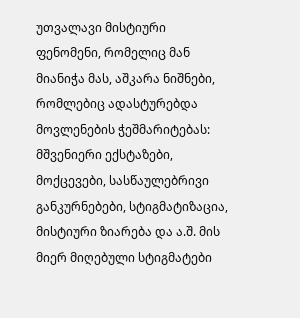უთვალავი მისტიური ფენომენი, რომელიც მან მიანიჭა მას, აშკარა ნიშნები, რომლებიც ადასტურებდა მოვლენების ჭეშმარიტებას: მშვენიერი ექსტაზები, მოქცევები, სასწაულებრივი განკურნებები, სტიგმატიზაცია, მისტიური ზიარება და ა.შ. მის მიერ მიღებული სტიგმატები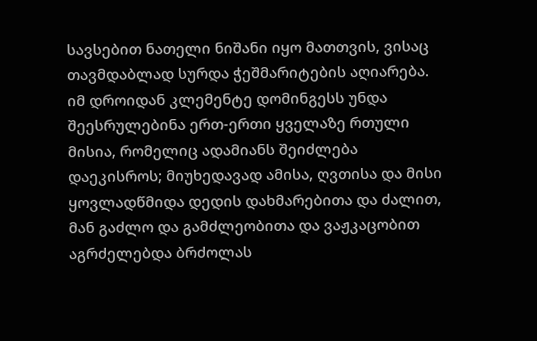სავსებით ნათელი ნიშანი იყო მათთვის, ვისაც თავმდაბლად სურდა ჭეშმარიტების აღიარება. იმ დროიდან კლემენტე დომინგესს უნდა შეესრულებინა ერთ-ერთი ყველაზე რთული მისია, რომელიც ადამიანს შეიძლება დაეკისროს; მიუხედავად ამისა, ღვთისა და მისი ყოვლადწმიდა დედის დახმარებითა და ძალით, მან გაძლო და გამძლეობითა და ვაჟკაცობით აგრძელებდა ბრძოლას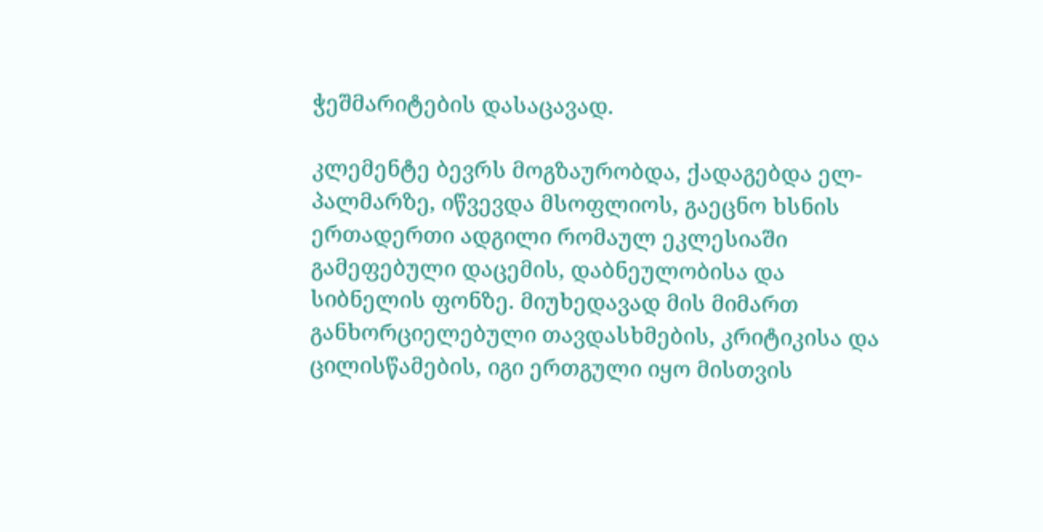ჭეშმარიტების დასაცავად.

კლემენტე ბევრს მოგზაურობდა, ქადაგებდა ელ-პალმარზე, იწვევდა მსოფლიოს, გაეცნო ხსნის ერთადერთი ადგილი რომაულ ეკლესიაში გამეფებული დაცემის, დაბნეულობისა და სიბნელის ფონზე. მიუხედავად მის მიმართ განხორციელებული თავდასხმების, კრიტიკისა და ცილისწამების, იგი ერთგული იყო მისთვის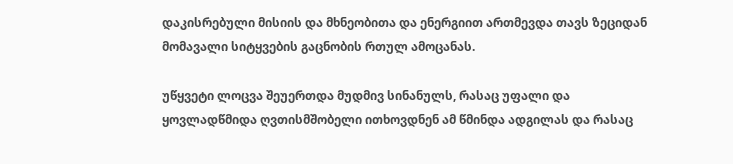დაკისრებული მისიის და მხნეობითა და ენერგიით ართმევდა თავს ზეციდან მომავალი სიტყვების გაცნობის რთულ ამოცანას.

უწყვეტი ლოცვა შეუერთდა მუდმივ სინანულს, რასაც უფალი და ყოვლადწმიდა ღვთისმშობელი ითხოვდნენ ამ წმინდა ადგილას და რასაც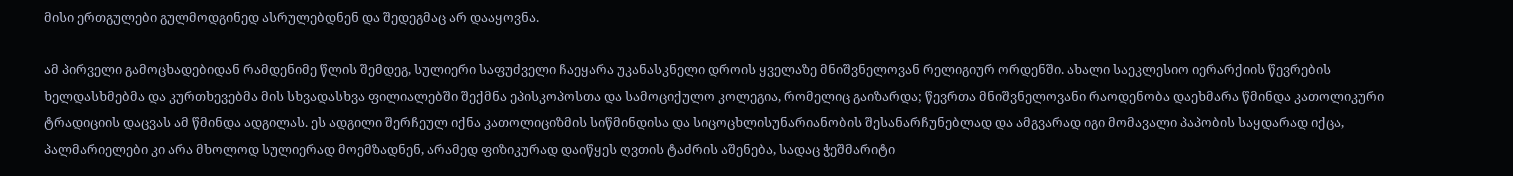მისი ერთგულები გულმოდგინედ ასრულებდნენ და შედეგმაც არ დააყოვნა.

ამ პირველი გამოცხადებიდან რამდენიმე წლის შემდეგ, სულიერი საფუძველი ჩაეყარა უკანასკნელი დროის ყველაზე მნიშვნელოვან რელიგიურ ორდენში. ახალი საეკლესიო იერარქიის წევრების ხელდასხმებმა და კურთხევებმა მის სხვადასხვა ფილიალებში შექმნა ეპისკოპოსთა და სამოციქულო კოლეგია, რომელიც გაიზარდა; წევრთა მნიშვნელოვანი რაოდენობა დაეხმარა წმინდა კათოლიკური ტრადიციის დაცვას ამ წმინდა ადგილას. ეს ადგილი შერჩეულ იქნა კათოლიციზმის სიწმინდისა და სიცოცხლისუნარიანობის შესანარჩუნებლად და ამგვარად იგი მომავალი პაპობის საყდარად იქცა, პალმარიელები კი არა მხოლოდ სულიერად მოემზადნენ, არამედ ფიზიკურად დაიწყეს ღვთის ტაძრის აშენება, სადაც ჭეშმარიტი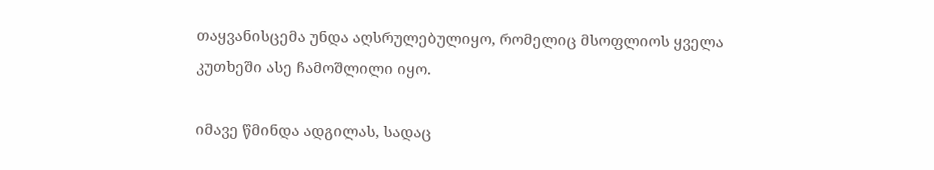თაყვანისცემა უნდა აღსრულებულიყო, რომელიც მსოფლიოს ყველა კუთხეში ასე ჩამოშლილი იყო.

იმავე წმინდა ადგილას, სადაც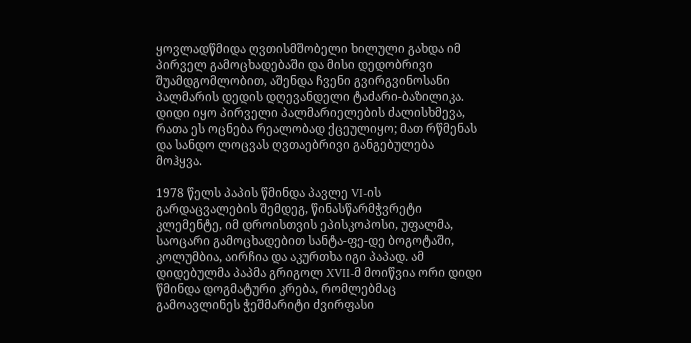ყოვლადწმიდა ღვთისმშობელი ხილული გახდა იმ პირველ გამოცხადებაში და მისი დედობრივი შუამდგომლობით, აშენდა ჩვენი გვირგვინოსანი პალმარის დედის დღევანდელი ტაძარი-ბაზილიკა. დიდი იყო პირველი პალმარიელების ძალისხმევა, რათა ეს ოცნება რეალობად ქცეულიყო; მათ რწმენას და სანდო ლოცვას ღვთაებრივი განგებულება მოჰყვა.

1978 წელს პაპის წმინდა პავლე VI-ის გარდაცვალების შემდეგ, წინასწარმჭვრეტი კლემენტე, იმ დროისთვის ეპისკოპოსი, უფალმა, საოცარი გამოცხადებით სანტა-ფე-დე ბოგოტაში, კოლუმბია, აირჩია და აკურთხა იგი პაპად. ამ დიდებულმა პაპმა გრიგოლ XVII-მ მოიწვია ორი დიდი წმინდა დოგმატური კრება, რომლებმაც გამოავლინეს ჭეშმარიტი ძვირფასი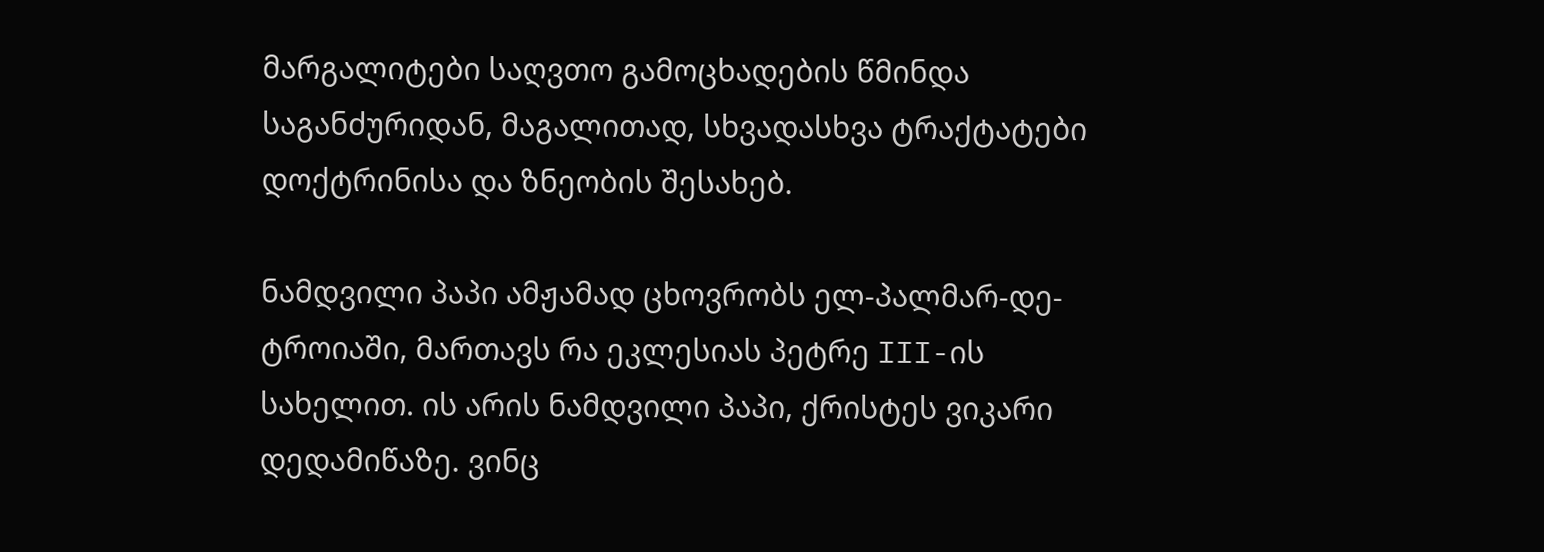მარგალიტები საღვთო გამოცხადების წმინდა საგანძურიდან, მაგალითად, სხვადასხვა ტრაქტატები დოქტრინისა და ზნეობის შესახებ.

ნამდვილი პაპი ამჟამად ცხოვრობს ელ-პალმარ-დე-ტროიაში, მართავს რა ეკლესიას პეტრე III-ის სახელით. ის არის ნამდვილი პაპი, ქრისტეს ვიკარი დედამიწაზე. ვინც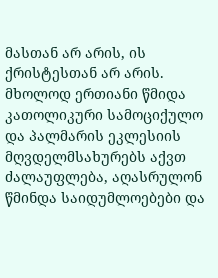მასთან არ არის, ის ქრისტესთან არ არის. მხოლოდ ერთიანი წმიდა კათოლიკური სამოციქულო და პალმარის ეკლესიის მღვდელმსახურებს აქვთ ძალაუფლება, აღასრულონ წმინდა საიდუმლოებები და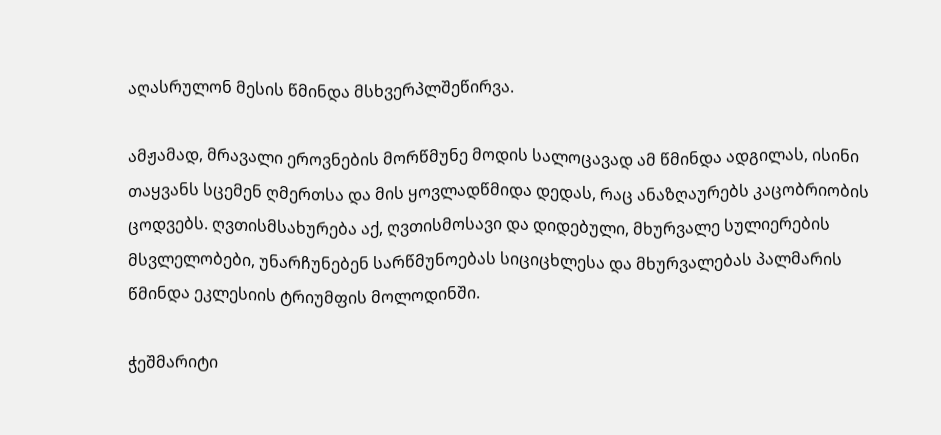აღასრულონ მესის წმინდა მსხვერპლშეწირვა.

ამჟამად, მრავალი ეროვნების მორწმუნე მოდის სალოცავად ამ წმინდა ადგილას, ისინი თაყვანს სცემენ ღმერთსა და მის ყოვლადწმიდა დედას, რაც ანაზღაურებს კაცობრიობის ცოდვებს. ღვთისმსახურება აქ, ღვთისმოსავი და დიდებული, მხურვალე სულიერების მსვლელობები, უნარჩუნებენ სარწმუნოებას სიციცხლესა და მხურვალებას პალმარის წმინდა ეკლესიის ტრიუმფის მოლოდინში.

ჭეშმარიტი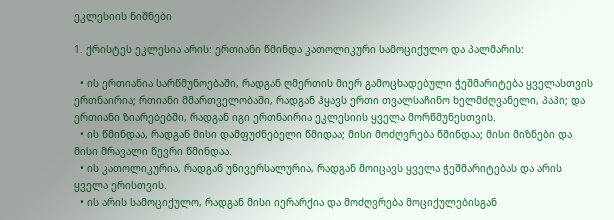ეკლესიის ნიშნები

1. ქრისტეს ეკლესია არის: ერთიანი წმინდა კათოლიკური სამოციქულო და პალმარის:

  • ის ერთიანია სარწმუნოებაში, რადგან ღმერთის მიერ გამოცხადებული ჭეშმარიტება ყველასთვის ერთნაირია; რთიანი მმართველობაში, რადგან ჰყავს ერთი თვალსაჩინო ხელმძღვანელი, პაპი; და ერთიანი ზიარებებში, რადგან იგი ერთნაირია ეკლესიის ყველა მორწმუნესთვის.
  • ის წმინდაა, რადგან მისი დამფუძნებელი წმიდაა; მისი მოძღვრება წმინდაა; მისი მიზნები და მისი მრავალი წევრი წმინდაა.
  • ის კათოლიკურია, რადგან უნივერსალურია, რადგან მოიცავს ყველა ჭეშმარიტებას და არის ყველა ერისთვის.
  • ის არის სამოციქულო, რადგან მისი იერარქია და მოძღვრება მოციქულებისგან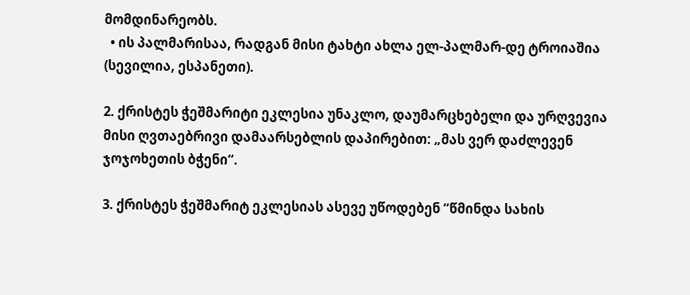მომდინარეობს.
  • ის პალმარისაა, რადგან მისი ტახტი ახლა ელ-პალმარ-დე ტროიაშია (სევილია, ესპანეთი).

2. ქრისტეს ჭეშმარიტი ეკლესია უნაკლო, დაუმარცხებელი და ურღვევია მისი ღვთაებრივი დამაარსებლის დაპირებით: „მას ვერ დაძლევენ ჯოჯოხეთის ბჭენი“.

3. ქრისტეს ჭეშმარიტ ეკლესიას ასევე უწოდებენ “წმინდა სახის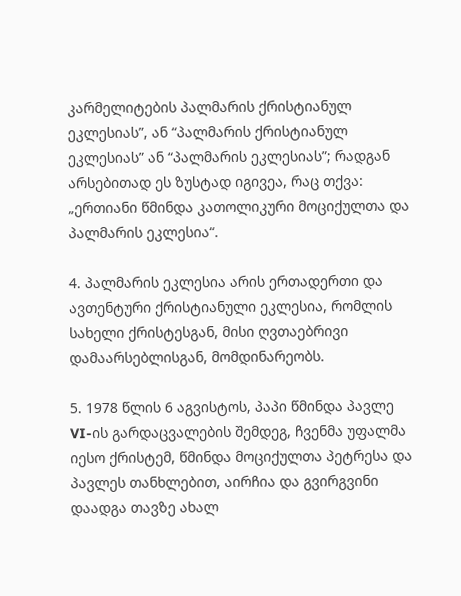კარმელიტების პალმარის ქრისტიანულ ეკლესიას”, ან “პალმარის ქრისტიანულ ეკლესიას” ან “პალმარის ეკლესიას”; რადგან არსებითად ეს ზუსტად იგივეა, რაც თქვა: „ერთიანი წმინდა კათოლიკური მოციქულთა და პალმარის ეკლესია“.

4. პალმარის ეკლესია არის ერთადერთი და ავთენტური ქრისტიანული ეკლესია, რომლის სახელი ქრისტესგან, მისი ღვთაებრივი დამაარსებლისგან, მომდინარეობს.

5. 1978 წლის 6 აგვისტოს, პაპი წმინდა პავლე VI-ის გარდაცვალების შემდეგ, ჩვენმა უფალმა იესო ქრისტემ, წმინდა მოციქულთა პეტრესა და პავლეს თანხლებით, აირჩია და გვირგვინი დაადგა თავზე ახალ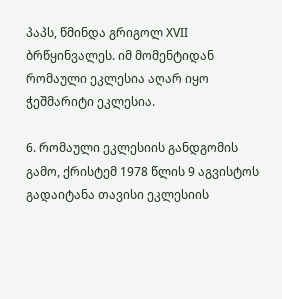პაპს, წმინდა გრიგოლ XVII ბრწყინვალეს. იმ მომენტიდან რომაული ეკლესია აღარ იყო ჭეშმარიტი ეკლესია.

6. რომაული ეკლესიის განდგომის გამო, ქრისტემ 1978 წლის 9 აგვისტოს გადაიტანა თავისი ეკლესიის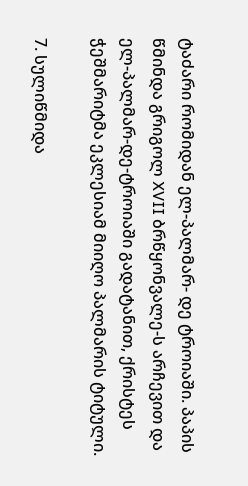ტაძარი რომიდან ელ-პალმარ- დე ტროიაში. პაპის წმინდა გრიგოლ XVII ბრწყონვალე-ს არჩევით და ელ-პალმარ-დე-ტროიაში გადატანით, ქრისტეს ჭეშმარიტმა ეკლესიამ მიიღო პალმარის ტიტული.

7. სულიწმიდა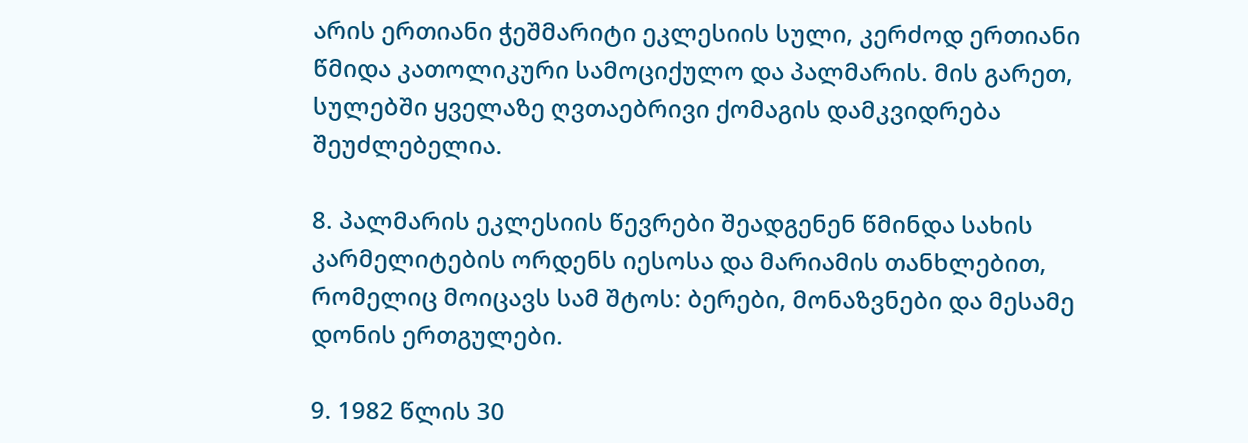არის ერთიანი ჭეშმარიტი ეკლესიის სული, კერძოდ ერთიანი წმიდა კათოლიკური სამოციქულო და პალმარის. მის გარეთ, სულებში ყველაზე ღვთაებრივი ქომაგის დამკვიდრება შეუძლებელია.

8. პალმარის ეკლესიის წევრები შეადგენენ წმინდა სახის კარმელიტების ორდენს იესოსა და მარიამის თანხლებით, რომელიც მოიცავს სამ შტოს: ბერები, მონაზვნები და მესამე დონის ერთგულები.

9. 1982 წლის 30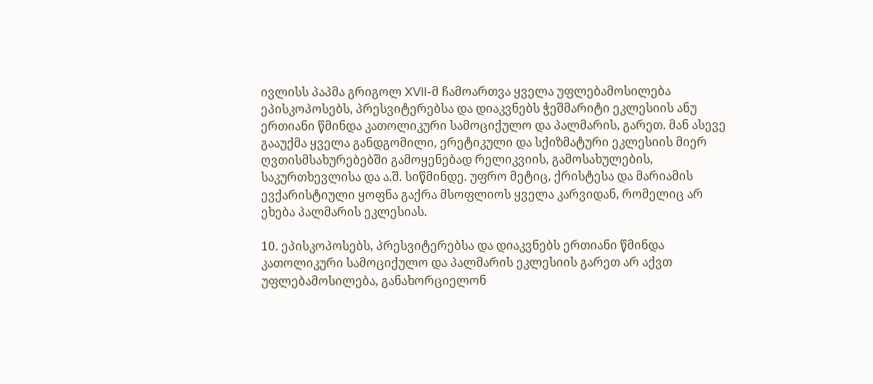ივლისს პაპმა გრიგოლ XVII-მ ჩამოართვა ყველა უფლებამოსილება ეპისკოპოსებს, პრესვიტერებსა და დიაკვნებს ჭეშმარიტი ეკლესიის ანუ ერთიანი წმინდა კათოლიკური სამოციქულო და პალმარის, გარეთ. მან ასევე გააუქმა ყველა განდგომილი, ერეტიკული და სქიზმატური ეკლესიის მიერ ღვთისმსახურებებში გამოყენებად რელიკვიის, გამოსახულების, საკურთხევლისა და ა.შ. სიწმინდე. უფრო მეტიც, ქრისტესა და მარიამის ევქარისტიული ყოფნა გაქრა მსოფლიოს ყველა კარვიდან, რომელიც არ ეხება პალმარის ეკლესიას.

10. ეპისკოპოსებს, პრესვიტერებსა და დიაკვნებს ერთიანი წმინდა კათოლიკური სამოციქულო და პალმარის ეკლესიის გარეთ არ აქვთ უფლებამოსილება, განახორციელონ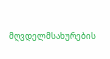მღვდელმსახურების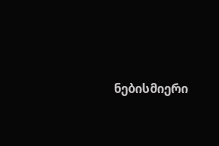ნებისმიერი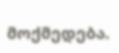მოქმედება.